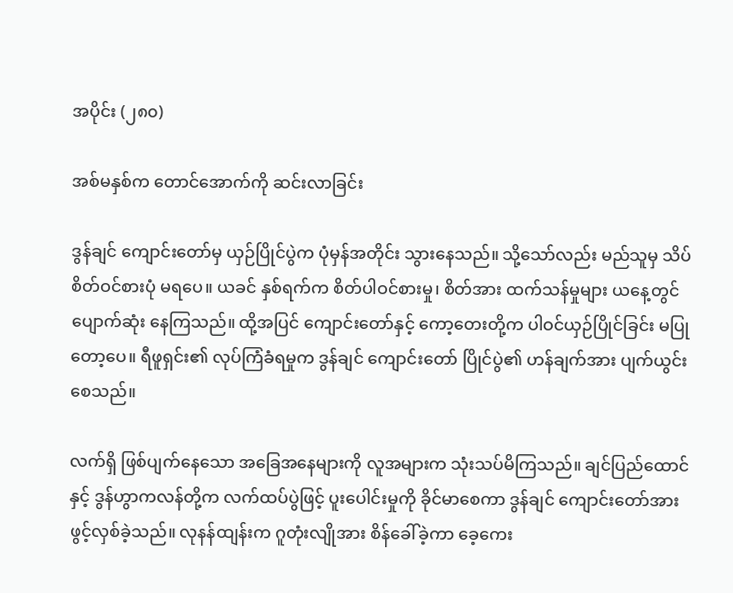အပိုင်း (၂၈၀)

အစ်မနှစ်က တောင်အောက်ကို ဆင်းလာခြင်း

ဒွန်ချင် ကျောင်းတော်မှ ယှဉ်ပြိုင်ပွဲက ပုံမှန်အတိုင်း သွားနေသည်။ သို့သော်လည်း မည်သူမှ သိပ်စိတ်ဝင်စားပုံ မရပေ။ ယခင် နှစ်ရက်က စိတ်ပါဝင်စားမှု၊ စိတ်အား ထက်သန်မှုများ ယနေ့တွင် ပျောက်ဆုံး နေကြသည်။ ထို့အပြင် ကျောင်းတော်နှင့် ကော့တေးတို့က ပါဝင်ယှဉ်ပြိုင်ခြင်း မပြုတော့ပေ။ ရီဖူရှင်း၏ လုပ်ကြံခံရမှုက ဒွန်ချင် ကျောင်းတော် ပြိုင်ပွဲ၏ ဟန်ချက်အား ပျက်ယွင်း စေသည်။

လက်ရှိ ဖြစ်ပျက်နေသော အခြေအနေများကို လူအများက သုံးသပ်မိကြသည်။ ချင်ပြည်ထောင်နှင့် ဒွန်ဟွာကလန်တို့က လက်ထပ်ပွဲဖြင့် ပူးပေါင်းမှုကို ခိုင်မာစေကာ ဒွန်ချင် ကျောင်းတော်အား ဖွင့်လှစ်ခဲ့သည်။ လုနန်ထျန်းက ဂူတုံးလျိုအား စိန်ခေါ်ခဲ့ကာ ခေ့ကေး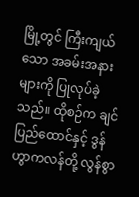မြို့တွင် ကြီးကျယ်သော အခမ်းအနားများကို ပြုလုပ်ခဲ့သည်။ ထိုစဉ်က ချင်ပြည်ထောင်နှင့် ဒွန်ဟွာကလန်တို့ လွန်စွာ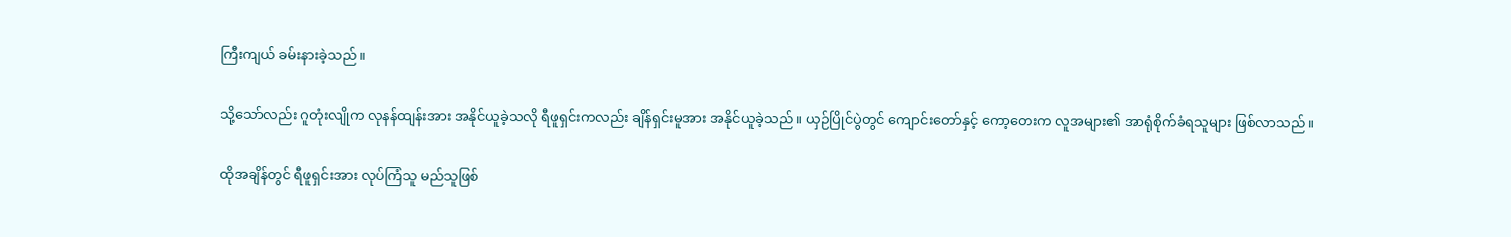ကြီးကျယ် ခမ်းနားခဲ့သည်။

သို့သော်လည်း ဂူတုံးလျိုက လုနန်ထျန်းအား အနိုင်ယူခဲ့သလို ရီဖူရှင်းကလည်း ချိန်ရှင်းမူအား အနိုင်ယူခဲ့သည်။ ယှဉ်ပြိုင်ပွဲတွင် ကျောင်းတော်နှင့် ကော့တေးက လူအများ၏ အာရုံစိုက်ခံရသူများ ဖြစ်လာသည်။

ထိုအချိန်တွင် ရီဖူရှင်းအား လုပ်ကြံသူ မည်သူဖြစ်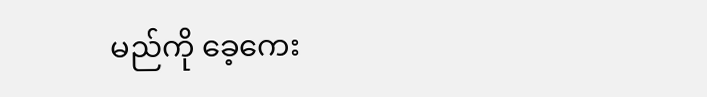မည်ကို ခေ့ကေး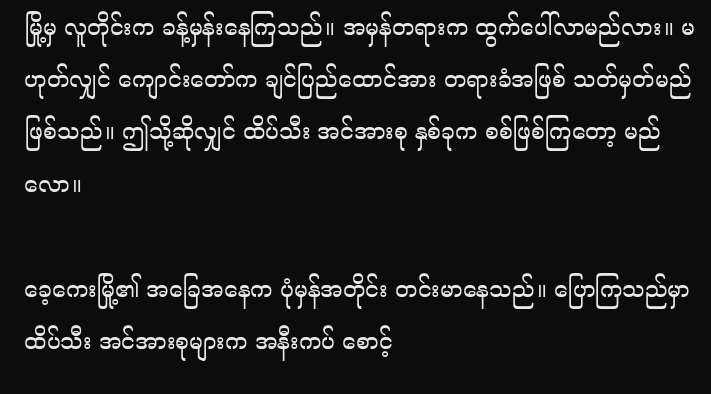မြို့မှ လူတိုင်းက ခန့်မှန်းနေကြသည်။ အမှန်တရားက ထွက်ပေါ်လာမည်လား။ မဟုတ်လျှင် ကျောင်းတော်က ချင်ပြည်ထောင်အား တရားခံအဖြစ် သတ်မှတ်မည် ဖြစ်သည်။ ဤသို့ဆိုလျှင် ထိပ်သီး အင်အားစု နှစ်ခုက စစ်ဖြစ်ကြတော့ မည်လော။

ခေ့ကေးမြို့၏ အခြေအနေက ပုံမှန်အတိုင်း တင်းမာနေသည်။ ပြောကြသည်မှာ ထိပ်သီး အင်အားစုများက အနီးကပ် စောင့်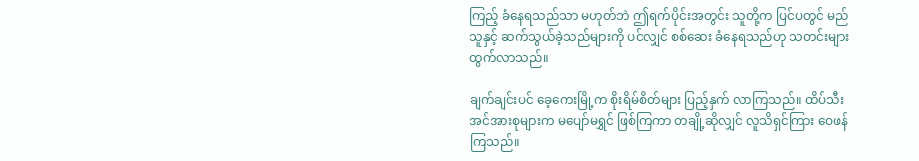ကြည့် ခံနေရသည်သာ မဟုတ်ဘဲ ဤရက်ပိုင်းအတွင်း သူတို့က ပြင်ပတွင် မည်သူနှင့် ဆက်သွယ်ခဲ့သည်များကို ပင်လျှင် စစ်ဆေး ခံနေရသည်ဟု သတင်းများ ထွက်လာသည်။

ချက်ချင်းပင် ခေ့ကေးမြို့က စိုးရိမ်စိတ်များ ပြည့်နှက် လာကြသည်။ ထိပ်သီး အင်အားစုများက မပျော်မရွှင် ဖြစ်ကြကာ တချို့ဆိုလျှင် လူသိရှင်ကြား ဝေဖန်ကြသည်။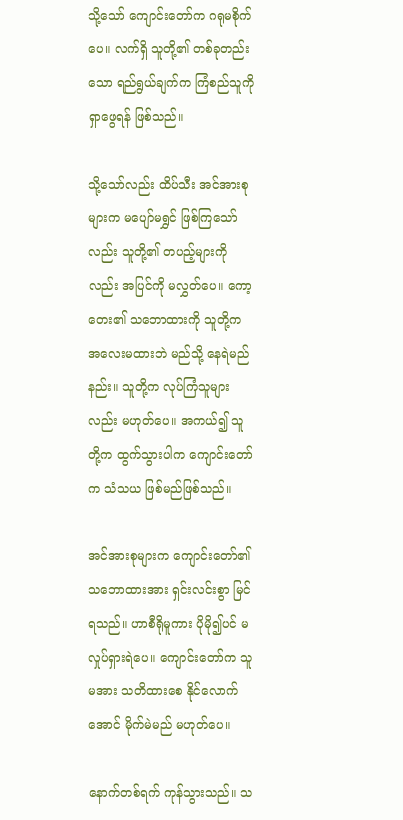သို့သော် ကျောင်းတော်က ဂရုမစိုက်ပေ။ လက်ရှိ သူတို့၏ တစ်ခုတည်းသော ရည်ရွယ်ချက်က ကြံစည်သူကို ရှာဖွေရန် ဖြစ်သည်။

သို့သော်လည်း ထိပ်သီး အင်အားစုများက မပျော်မရွှင် ဖြစ်ကြသော်လည်း သူတို့၏ တပည့်များကိုလည်း အပြင်ကို မလွှတ်ပေ။ ကော့တေး၏ သဘောထားကို သူတို့က အလေးမထားဘဲ မည်သို့ နေရဲမည်နည်း။ သူတို့က လုပ်ကြံသူများလည်း မဟုတ်ပေ။ အကယ်၍ သူတို့က ထွက်သွားပါက ကျောင်းတော်က သံသယ ဖြစ်မည်ဖြစ်သည်။

အင်အားစုများက ကျောင်းတော်၏ သဘောထားအား ရှင်းလင်းစွာ မြင်ရသည်။ ဟာစီရိုမူကား ပိုမို၍ပင် မလှုပ်ရှားရဲပေ။ ကျောင်းတော်က သူမအား သတိထားစေ နိုင်လောက်အောင် မိုက်မဲမည် မဟုတ်ပေ။

နောက်တစ်ရက် ကုန်သွားသည်။ သ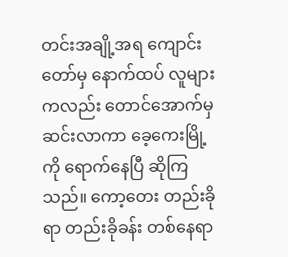တင်းအချို့အရ ကျောင်းတော်မှ နောက်ထပ် လူများကလည်း တောင်အောက်မှ ဆင်းလာကာ ခေ့ကေးမြို့ကို ရောက်နေပြီ ဆိုကြသည်။ ကော့တေး တည်းခိုရာ တည်းခိုခန်း တစ်နေရာ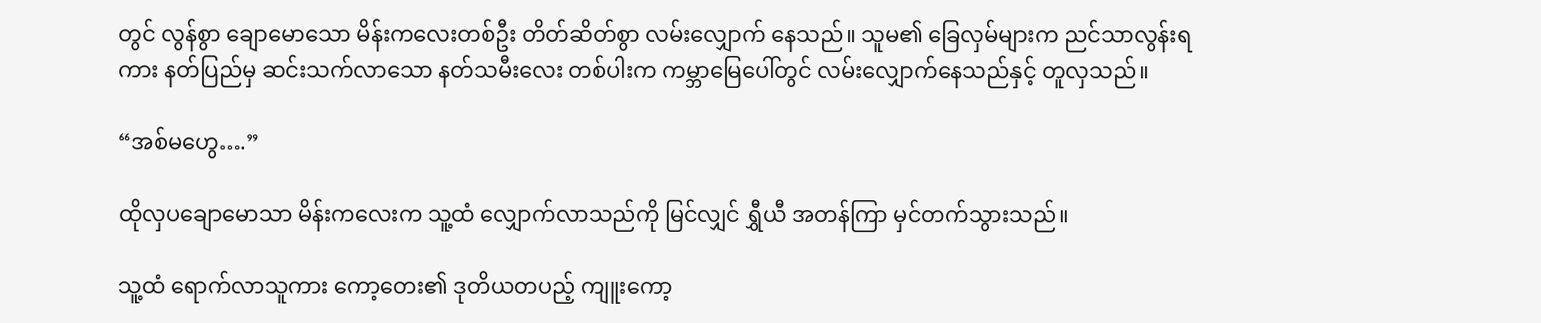တွင် လွန်စွာ ချောမောသော မိန်းကလေးတစ်ဦး တိတ်ဆိတ်စွာ လမ်းလျှောက် နေသည်။ သူမ၏ ခြေလှမ်များက ညင်သာလွန်းရကား နတ်ပြည်မှ ဆင်းသက်လာသော နတ်သမီးလေး တစ်ပါးက ကမ္ဘာမြေပေါ်တွင် လမ်းလျှောက်နေသည်နှင့် တူလှသည်။

“အစ်မဟွေ….”

ထိုလှပချောမောသာ မိန်းကလေးက သူ့ထံ လျှောက်လာသည်ကို မြင်လျှင် ရွှီယီ အတန်ကြာ မှင်တက်သွားသည်။

သူ့ထံ ရောက်လာသူကား ကော့တေး၏ ဒုတိယတပည့် ကျူးကော့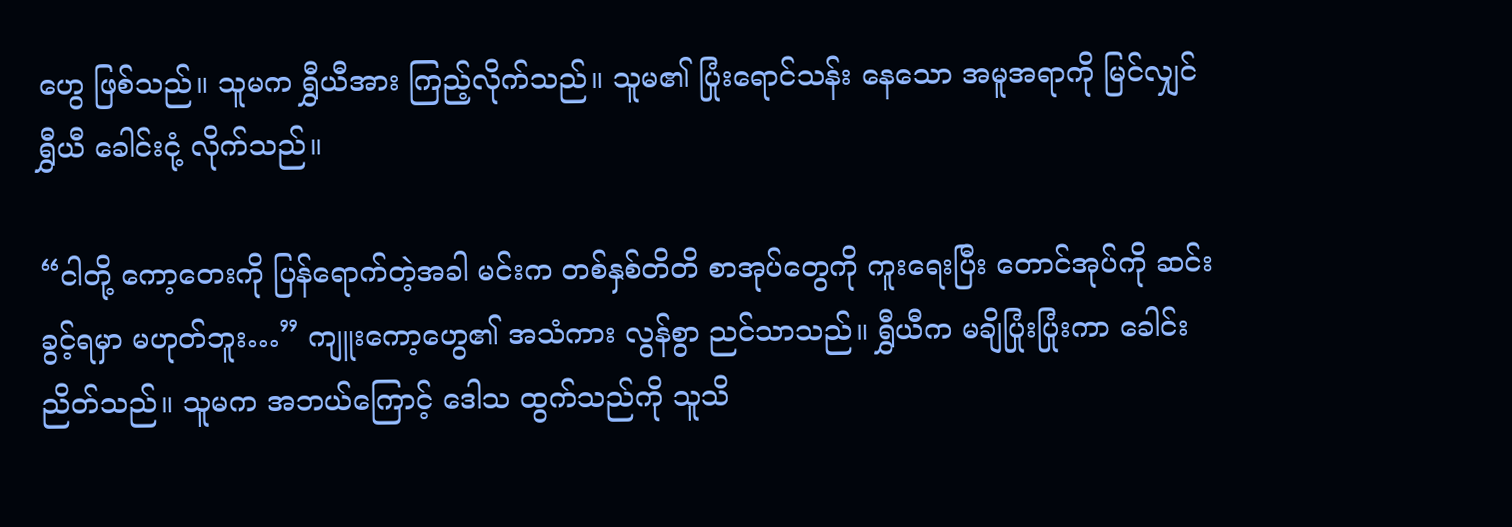ဟွေ ဖြစ်သည်။ သူမက ရွှီယီအား ကြည့်လိုက်သည်။ သူမ၏ ပြုံးရောင်သန်း နေသော အမူအရာကို မြင်လျှင် ရွှီယီ ခေါင်းငုံ့ လိုက်သည်။

“ငါတို့ ကော့တေးကို ပြန်ရောက်တဲ့အခါ မင်းက တစ်နှစ်တိတိ စာအုပ်တွေကို ကူးရေးပြီး တောင်အုပ်ကို ဆင်းခွင့်ရမှာ မဟုတ်ဘူး…” ကျူးကော့ဟွေ၏ အသံကား လွန်စွာ ညင်သာသည်။ ရွှီယီက မချိပြုံးပြုံးကာ ခေါင်းညိတ်သည်။ သူမက အဘယ်ကြောင့် ဒေါသ ထွက်သည်ကို သူသိ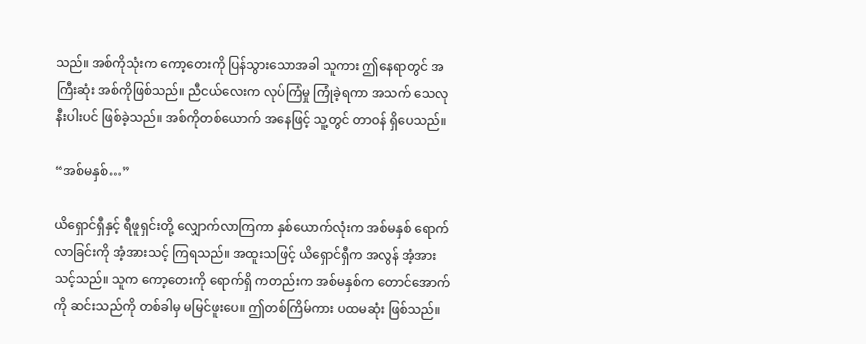သည်။ အစ်ကိုသုံးက ကော့တေးကို ပြန်သွားသောအခါ သူကား ဤနေရာတွင် အကြီးဆုံး အစ်ကိုဖြစ်သည်။ ညီငယ်လေးက လုပ်ကြံမှု ကြုံခဲ့ရကာ အသက် သေလုနီးပါးပင် ဖြစ်ခဲ့သည်။ အစ်ကိုတစ်ယောက် အနေဖြင့် သူ့တွင် တာဝန် ရှိပေသည်။

“အစ်မနှစ်…”

ယိရှောင်ရှီနှင့် ရီဖူရှင်းတို့ လျှောက်လာကြကာ နှစ်ယောက်လုံးက အစ်မနှစ် ရောက်လာခြင်းကို အံ့အားသင့် ကြရသည်။ အထူးသဖြင့် ယိရှောင်ရှီက အလွန် အံ့အားသင့်သည်။ သူက ကော့တေးကို ရောက်ရှိ ကတည်းက အစ်မနှစ်က တောင်အောက်ကို ဆင်းသည်ကို တစ်ခါမှ မမြင်ဖူးပေ။ ဤတစ်ကြိမ်ကား ပထမဆုံး ဖြစ်သည်။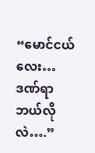“မောင်ငယ်လေး… ဒဏ်ရာ ဘယ်လိုလဲ….”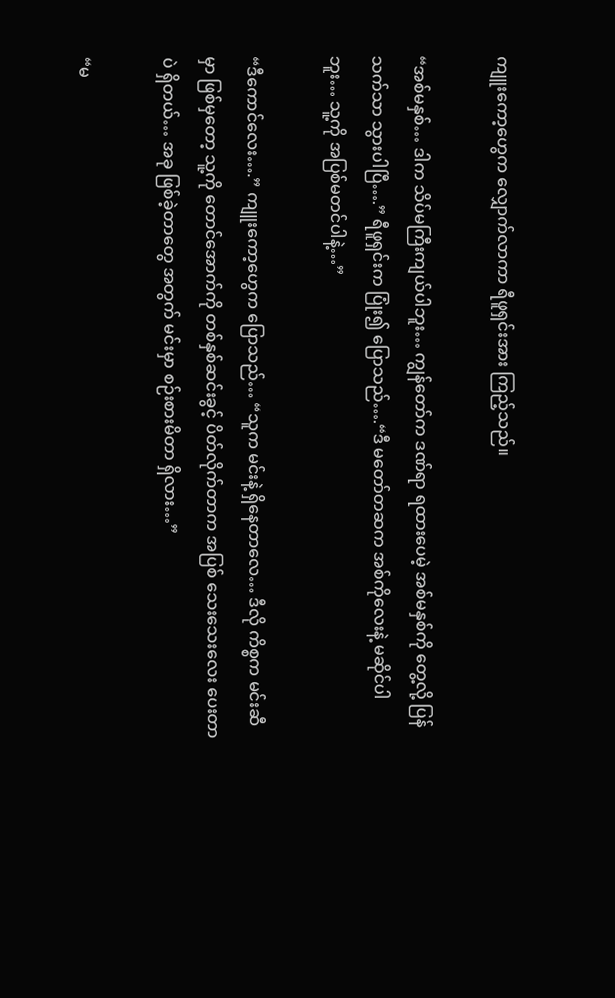ကျူးကော့ဟွေက လျှောက်လာကာ ရီဖူရှင်းအား ကြည့်သည်။

“အစ်မနှစ်… ဒါက သိပ်မကြီးကျယ်ပါဘူး… ကျွန်တော်က ဒဏ်ရာ ရထားပေမဲ့ အစ်မနှစ်ကို တွေ့လို့ ပြန်သက်သာ သွားပါပြီ….” ရီဖူရှင်းက ပြုံး၍ ပြောသည်….“ဒီ မတော်တဆက အစ်ကိုလေးနဲ့ မဆိုင်ပါဘူး… သူ့ကို အပြစ်မတင်ပါနဲ့…”

“ဒီကောင်လေး….” ကျူးကော့ဟွေက ပြောသည်… “သူက မင်းနဲ့ ရှိနေတာလေ… ဒီလို ကိစ္စက မင်းဆီမှာ ဖြစ်မှတော့ သူ့ကို တောင်အောက်ကို တစ်နှစ်ဆင်းခွင့် ပိတ်လိုက်တာက အပြစ် သေးသေးလေး ပေးတာပဲ ရှိတယ်… အခု ဖြစ်ခဲ့တာတွေ အတွက် မင်းမှာ စဉ်းစားမိတာ ရှိလား…”

“မ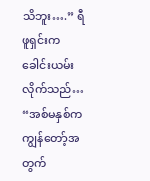သိဘူး….” ရီဖူရှင်းက ခေါင်းယမ်းလိုက်သည်… “အစ်မနှစ်က ကျွန်တော့်အတွက်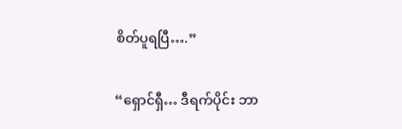စိတ်ပူရပြီ….”

“ရှောင်ရှီ… ဒီရက်ပိုင်း ဘာ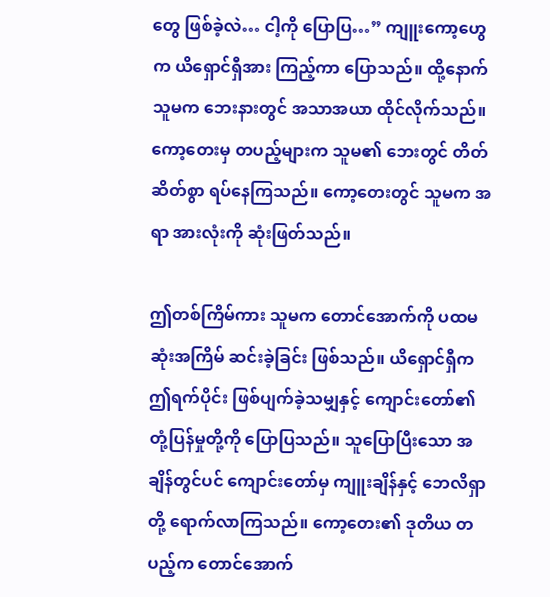တွေ ဖြစ်ခဲ့လဲ… ငါ့ကို ပြောပြ…” ကျူးကော့ဟွေက ယိရှောင်ရှီအား ကြည့်ကာ ပြောသည်။ ထို့နောက် သူမက ဘေးနားတွင် အသာအယာ ထိုင်လိုက်သည်။ ကော့တေးမှ တပည့်များက သူမ၏ ဘေးတွင် တိတ်ဆိတ်စွာ ရပ်နေကြသည်။ ကော့တေးတွင် သူမက အရာ အားလုံးကို ဆုံးဖြတ်သည်။

ဤတစ်ကြိမ်ကား သူမက တောင်အောက်ကို ပထမဆုံးအကြိမ် ဆင်းခဲ့ခြင်း ဖြစ်သည်။ ယိရှောင်ရှီက ဤရက်ပိုင်း ဖြစ်ပျက်ခဲ့သမျှနှင့် ကျောင်းတော်၏ တုံ့ပြန်မှုတို့ကို ပြောပြသည်။ သူပြောပြီးသော အချိန်တွင်ပင် ကျောင်းတော်မှ ကျူးချိန်နှင့် ဘေလိရှာတို့ ရောက်လာကြသည်။ ကော့တေး၏ ဒုတိယ တပည့်က တောင်အောက်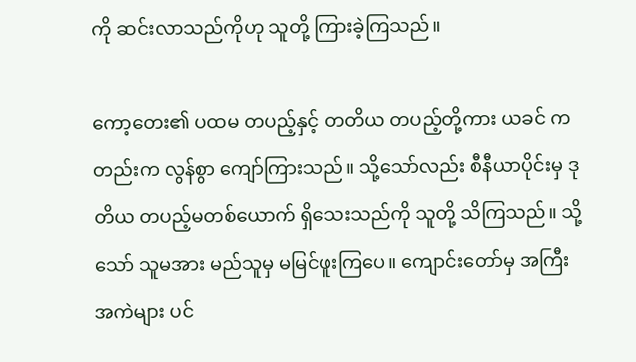ကို ဆင်းလာသည်ကိုဟု သူတို့ ကြားခဲ့ကြသည်။

ကော့တေး၏ ပထမ တပည့်နှင့် တတိယ တပည့်တို့ကား ယခင် ကတည်းက လွန်စွာ ကျော်ကြားသည်။ သို့သော်လည်း စီနီယာပိုင်းမှ ဒုတိယ တပည့်မတစ်ယောက် ရှိသေးသည်ကို သူတို့ သိကြသည်။ သို့သော် သူမအား မည်သူမှ မမြင်ဖူးကြပေ။ ကျောင်းတော်မှ အကြီးအကဲများ ပင်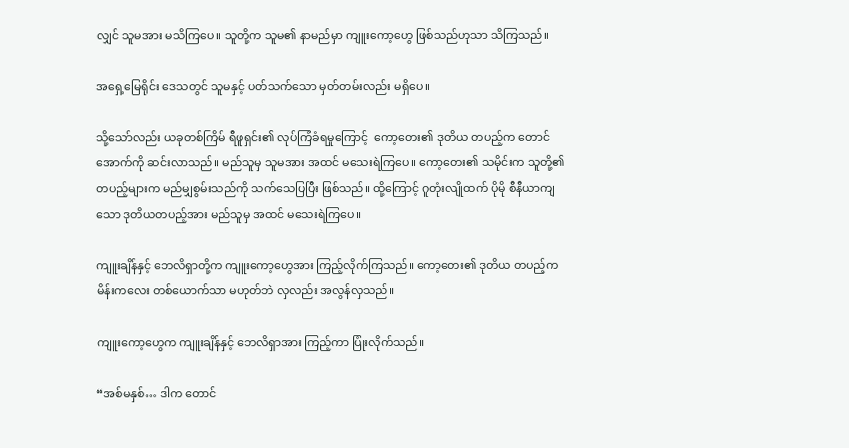လျှင် သူမအား မသိကြပေ။ သူတို့က သူမ၏ နာမည်မှာ ကျူးကော့ဟွေ ဖြစ်သည်ဟုသာ သိကြသည်။

အရှေ့မြေရိုင်း ဒေသတွင် သူမနှင့် ပတ်သက်သော မှတ်တမ်းလည်း မရှိပေ။

သို့သော်လည်း ယခုတစ်ကြိမ် ရီဖူရှင်း၏ လုပ်ကြံခံရမှုကြောင့်  ကော့တေး၏ ဒုတိယ တပည့်က တောင်အောက်ကို ဆင်းလာသည်။ မည်သူမှ သူမအား အထင် မသေးရဲကြပေ။ ကော့တေး၏ သမိုင်းက သူတို့၏ တပည့်များက မည်မျှစွမ်းသည်ကို သက်သေပြပြီး ဖြစ်သည်။ ထို့ကြောင့် ဂူတုံးလျိုထက် ပိုမို စီနီယာကျသော ဒုတိယတပည့်အား မည်သူမှ အထင် မသေးရဲကြပေ။

ကျူးချိန်နှင့် ဘေလိရှာတို့က ကျူးကော့ဟွေအား ကြည့်လိုက်ကြသည်။ ကော့တေး၏ ဒုတိယ တပည့်က မိန်းကလေး တစ်ယောက်သာ မဟုတ်ဘဲ လှလည်း အလွန်လှသည်။

ကျူးကော့ဟွေက ကျူးချိန်နှင့် ဘေလိရှာအား ကြည့်ကာ ပြုံးလိုက်သည်။

“အစ်မနှစ်… ဒါက တောင်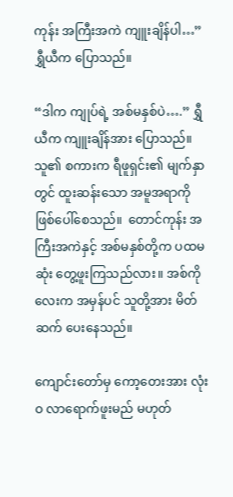ကုန်း အကြီးအကဲ ကျူးချိန်ပါ…” ရွှီယီက ပြောသည်။

“ဒါက ကျုပ်ရဲ့ အစ်မနှစ်ပဲ….” ရွှီယီက ကျူးချိန်အား ပြောသည်။ သူ၏ စကားက ရီဖူရှင်း၏ မျက်နှာတွင် ထူးဆန်းသော အမူအရာကို ဖြစ်ပေါ်စေသည်။  တောင်ကုန်း အကြီးအကဲနှင့် အစ်မနှစ်တို့က ပထမဆုံး တွေ့ဖူးကြသည်လား။ အစ်ကိုလေးက အမှန်ပင် သူတို့အား မိတ်ဆက် ပေးနေသည်။

ကျောင်းတော်မှ ကော့တေးအား လုံးဝ လာရောက်ဖူးမည် မဟုတ်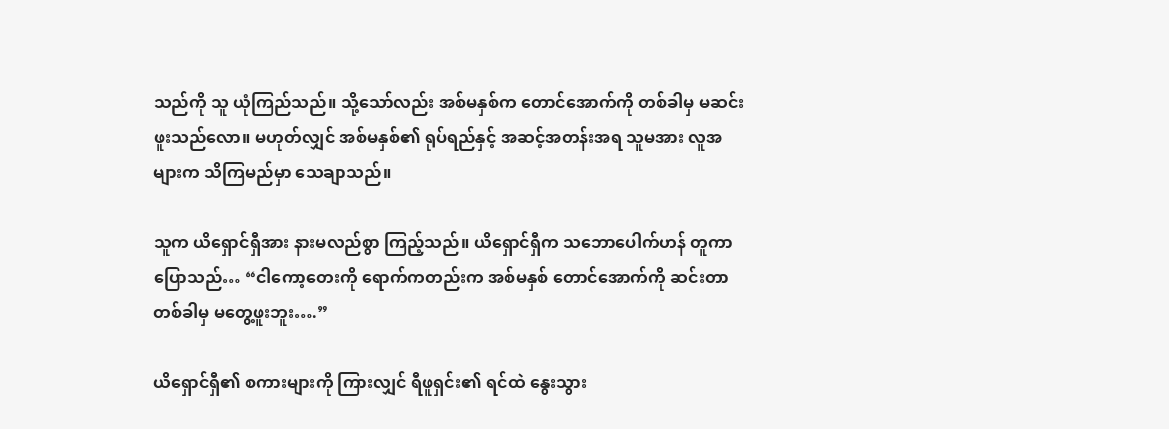သည်ကို သူ ယုံကြည်သည်။ သို့သော်လည်း အစ်မနှစ်က တောင်အောက်ကို တစ်ခါမှ မဆင်းဖူးသည်လော။ မဟုတ်လျှင် အစ်မနှစ်၏ ရုပ်ရည်နှင့် အဆင့်အတန်းအရ သူမအား လူအများက သိကြမည်မှာ သေချာသည်။

သူက ယိရှောင်ရှီအား နားမလည်စွာ ကြည့်သည်။ ယိရှောင်ရှီက သဘောပေါက်ဟန် တူကာ ပြောသည်… “ငါကော့တေးကို ရောက်ကတည်းက အစ်မနှစ် တောင်အောက်ကို ဆင်းတာ တစ်ခါမှ မတွေ့ဖူးဘူး….”

ယိရှောင်ရှီ၏ စကားများကို ကြားလျှင် ရီဖူရှင်း၏ ရင်ထဲ နွေးသွား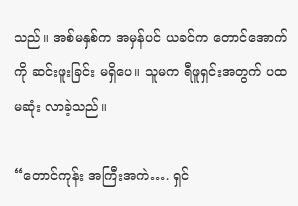သည်။ အစ်မနှစ်က အမှန်ပင် ယခင်က တောင်အောက်ကို ဆင်းဖူးခြင်း မရှိပေ။ သူမက ရီဖူရှင်းအတွက် ပထမဆုံး လာခဲ့သည်။

“တောင်ကုန်း အကြီးအကဲ…. ရှင်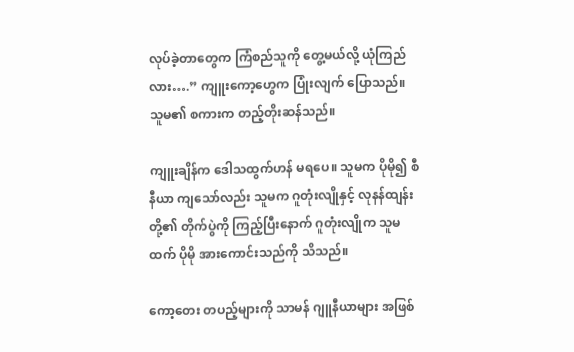လုပ်ခဲ့တာတွေက ကြံစည်သူကို တွေ့မယ်လို့ ယုံကြည်လား….” ကျူးကော့ဟွေက ပြုံးလျက် ပြောသည်။ သူမ၏ စကားက တည့်တိုးဆန်သည်။

ကျူးချိန်က ဒေါသထွက်ဟန် မရပေ။ သူမက ပိုမို၍ စီနီယာ ကျသော်လည်း သူမက ဂူတုံးလျိုနှင့် လုနန်ထျန်းတို့၏ တိုက်ပွဲကို ကြည့်ပြီးနောက် ဂူတုံးလျိုက သူမထက် ပိုမို အားကောင်းသည်ကို သိသည်။

ကော့တေး တပည့်များကို သာမန် ဂျူနီယာများ အဖြစ်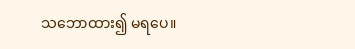သဘောထား၍ မရပေ။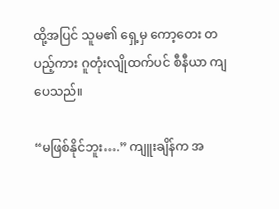ထို့အပြင် သူမ၏ ရှေ့မှ ကော့တေး တပည့်ကား ဂူတုံးလျိုထက်ပင် စီနီယာ ကျပေသည်။

“မဖြစ်နိုင်ဘူး….” ကျူးချိန်က အ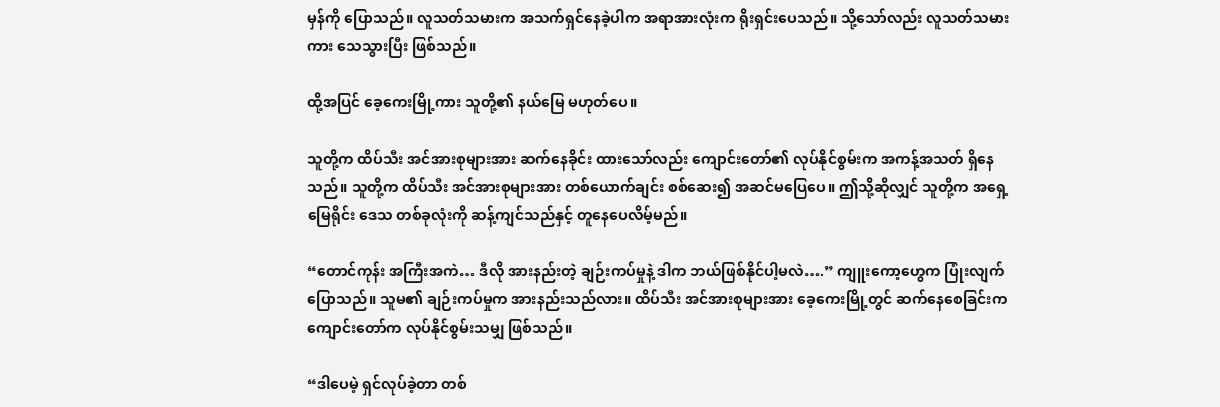မှန်ကို ပြောသည်။ လူသတ်သမားက အသက်ရှင်နေခဲ့ပါက အရာအားလုံးက ရိုးရှင်းပေသည်။ သို့သော်လည်း လူသတ်သမားကား သေသွားပြီး ဖြစ်သည်။

ထို့အပြင် ခေ့ကေးမြို့ကား သူတို့၏ နယ်မြေ မဟုတ်ပေ။

သူတို့က ထိပ်သီး အင်အားစုများအား ဆက်နေခိုင်း ထားသော်လည်း ကျောင်းတော်၏ လုပ်နိုင်စွမ်းက အကန့်အသတ် ရှိနေသည်။ သူတို့က ထိပ်သီး အင်အားစုများအား တစ်ယောက်ချင်း စစ်ဆေး၍ အဆင်မပြေပေ။ ဤသို့ဆိုလျှင် သူတို့က အရှေ့မြေရိုင်း ဒေသ တစ်ခုလုံးကို ဆန့်ကျင်သည်နှင့် တူနေပေလိမ့်မည်။

“တောင်ကုန်း အကြီးအကဲ… ဒီလို အားနည်းတဲ့ ချဉ်းကပ်မှုနဲ့ ဒါက ဘယ်ဖြစ်နိုင်ပါ့မလဲ….” ကျူးကော့ဟွေက ပြုံးလျက် ပြောသည်။ သူမ၏ ချဉ်းကပ်မှုက အားနည်းသည်လား။ ထိပ်သီး အင်အားစုများအား ခေ့ကေးမြို့တွင် ဆက်နေစေခြင်းက ကျောင်းတော်က လုပ်နိုင်စွမ်းသမျှ ဖြစ်သည်။

“ဒါပေမဲ့ ရှင်လုပ်ခဲ့တာ တစ်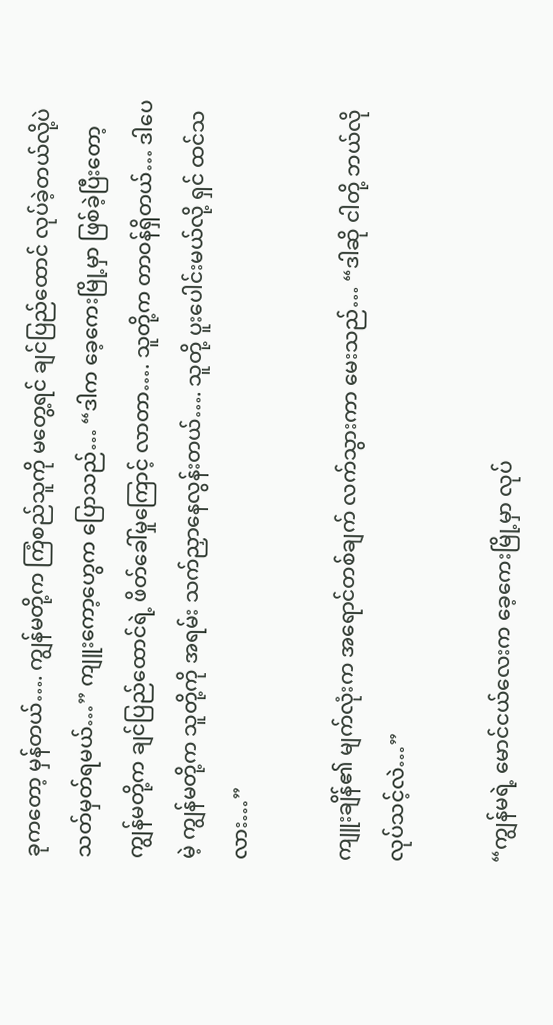ခုကတော့ မှန်တယ်…. ကျွန်မတို့က ကြံစည်သူကို မတွေ့ရင် ချင်ပြည်ထောင် လုပ်ခဲ့တယ်လို့ပဲ သတ်မှတ်ရမယ်…” ကျူးကော့ဟွေက ပြောသည်… “ဒါက ခေ့ကေးမြို့မှာ ဖြစ်ခဲ့ပြီးတော့ ကျွန်မတို့က ချင်ပြည်ထောင်ရဲ့ ဖိတ်ခေါ်မှုကြောင့် လာတာ…. သူတို့က တာဝန်ရှိတယ်… ဒါပေမဲ့ ကျွန်မတို့က သူတို့ကို အရမ်း သက်ညှာနေလွန်းတယ်…. သူတို့ ပူးပေါင်းမယ်လို့ ရှင် ထင်သလား…”

ကျူးချိန်၏ မျက်လုံးက အရောင်တစ်ချက် လက်သွားကာ မေးသည်… “ဒါဆို ငါတို့ ဘယ်လို လုပ်သင့်လဲ…”

“ကျွန်မရဲ့ မောင်ငယ်လေးက ခေ့ကေးမြို့မှာ လုပ်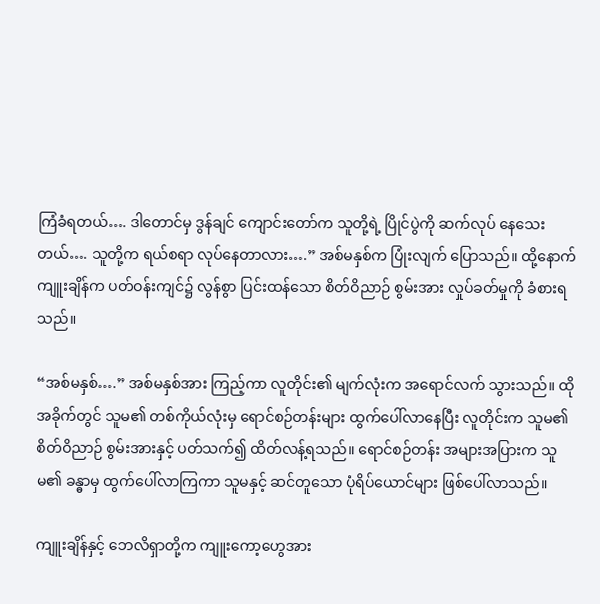ကြံခံရတယ်…. ဒါတောင်မှ ဒွန်ချင် ကျောင်းတော်က သူတို့ရဲ့ ပြိုင်ပွဲကို ဆက်လုပ် နေသေးတယ်…. သူတို့က ရယ်စရာ လုပ်နေတာလား….” အစ်မနှစ်က ပြုံးလျက် ပြောသည်။ ထို့နောက် ကျူးချိန်က ပတ်ဝန်းကျင်၌ လွန်စွာ ပြင်းထန်သော စိတ်ဝိညာဉ် စွမ်းအား လှုပ်ခတ်မှုကို ခံစားရသည်။

“အစ်မနှစ်….” အစ်မနှစ်အား ကြည့်ကာ လူတိုင်း၏ မျက်လုံးက အရောင်လက် သွားသည်။ ထိုအခိုက်တွင် သူမ၏ တစ်ကိုယ်လုံးမှ ရောင်စဉ်တန်းများ ထွက်ပေါ်လာနေပြီး လူတိုင်းက သူမ၏ စိတ်ဝိညာဉ် စွမ်းအားနှင့် ပတ်သက်၍ ထိတ်လန့်ရသည်။ ရောင်စဉ်တန်း အများအပြားက သူမ၏ ခန္ဓာမှ ထွက်ပေါ်လာကြကာ သူမနှင့် ဆင်တူသော ပုံရိပ်ယောင်များ ဖြစ်ပေါ်လာသည်။

ကျူးချိန်နှင့် ဘေလိရှာတို့က ကျူးကော့ဟွေအား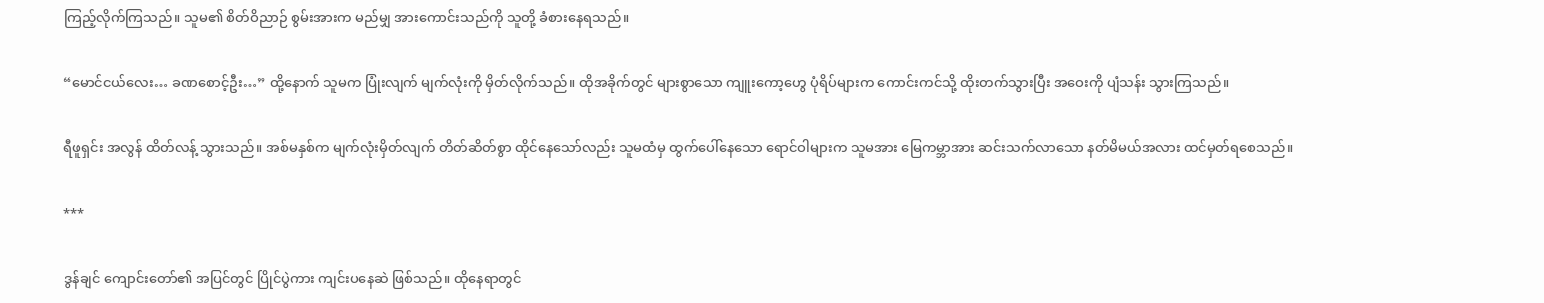ကြည့်လိုက်ကြသည်။ သူမ၏ စိတ်ဝိညာဉ် စွမ်းအားက မည်မျှ အားကောင်းသည်ကို သူတို့ ခံစားနေရသည်။

“မောင်ငယ်လေး… ခဏစောင့်ဦး…” ထို့နောက် သူမက ပြုံးလျက် မျက်လုံးကို မှိတ်လိုက်သည်။ ထိုအခိုက်တွင် များစွာသော ကျူးကော့ဟွေ ပုံရိပ်များက ကောင်းကင်သို့ ထိုးတက်သွားပြီး အဝေးကို ပျံသန်း သွားကြသည်။

ရီဖူရှင်း အလွန် ထိတ်လန့် သွားသည်။ အစ်မနှစ်က မျက်လုံးမှိတ်လျက် တိတ်ဆိတ်စွာ ထိုင်နေသော်လည်း သူမထံမှ ထွက်ပေါ်နေသော ရောင်ဝါများက သူမအား မြေကမ္ဘာအား ဆင်းသက်လာသော နတ်မိမယ်အလား ထင်မှတ်ရစေသည်။

***

ဒွန်ချင် ကျောင်းတော်၏ အပြင်တွင် ပြိုင်ပွဲကား ကျင်းပနေဆဲ ဖြစ်သည်။ ထိုနေရာတွင်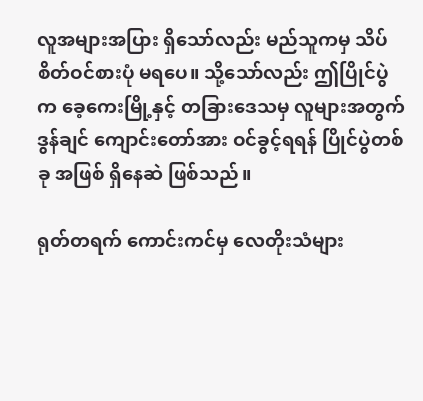လူအများအပြား ရှိသော်လည်း မည်သူကမှ သိပ်စိတ်ဝင်စားပုံ မရပေ။ သို့သော်လည်း ဤပြိုင်ပွဲက ခေ့ကေးမြို့နှင့် တခြားဒေသမှ လူများအတွက် ဒွန်ချင် ကျောင်းတော်အား ဝင်ခွင့်ရရန် ပြိုင်ပွဲတစ်ခု အဖြစ် ရှိနေဆဲ ဖြစ်သည်။

ရုတ်တရက် ကောင်းကင်မှ လေတိုးသံများ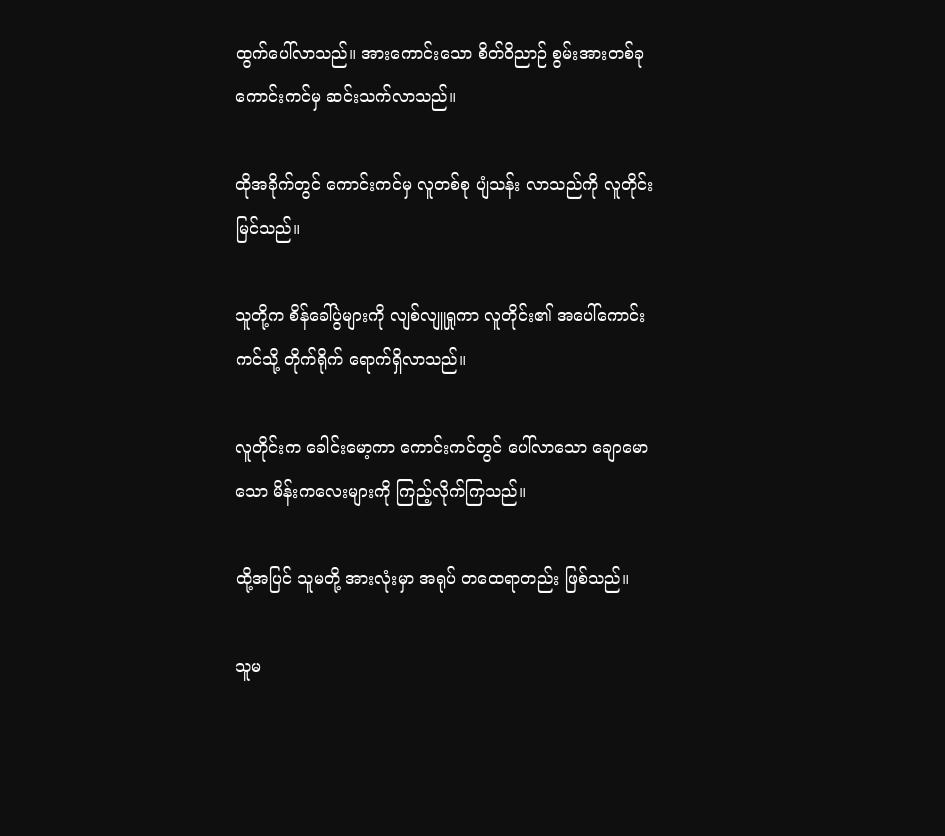ထွက်ပေါ်လာသည်။ အားကောင်းသော စိတ်ဝိညာဉ် စွမ်းအားတစ်ခု ကောင်းကင်မှ ဆင်းသက်လာသည်။

ထိုအခိုက်တွင် ကောင်းကင်မှ လူတစ်စု ပျံသန်း လာသည်ကို လူတိုင်း မြင်သည်။

သူတို့က စိန်ခေါ်ပွဲများကို လျစ်လျူရှုကာ လူတိုင်း၏ အပေါ်ကောင်းကင်သို့ တိုက်ရိုက် ရောက်ရှိလာသည်။

လူတိုင်းက ခေါင်းမော့ကာ ကောင်းကင်တွင် ပေါ်လာသော ချောမောသော မိန်းကလေးများကို ကြည့်လိုက်ကြသည်။

ထို့အပြင် သူမတို့ အားလုံးမှာ အရုပ် တထေရာတည်း ဖြစ်သည်။

သူမ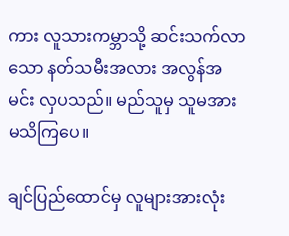ကား လူသားကမ္ဘာသို့ ဆင်းသက်လာသော နတ်သမီးအလား အလွန်အမင်း လှပသည်။ မည်သူမှ သူမအား မသိကြပေ။

ချင်ပြည်ထောင်မှ လူများအားလုံး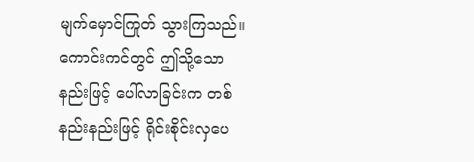မျက်မှောင်ကြုတ် သွားကြသည်။ ကောင်းကင်တွင် ဤသို့သောနည်းဖြင့် ပေါ်လာခြင်းက တစ်နည်းနည်းဖြင့် ရိုင်းစိုင်းလှပေ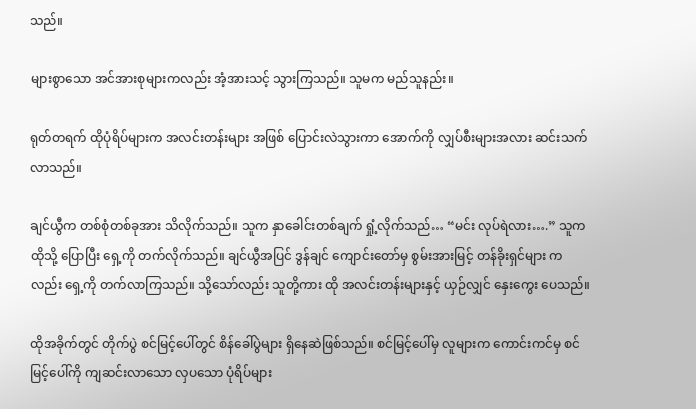သည်။

များစွာသော အင်အားစုများကလည်း အံ့အားသင့် သွားကြသည်။ သူမက မည်သူနည်း။

ရုတ်တရက် ထိုပုံရိပ်များက အလင်းတန်းများ အဖြစ် ပြောင်းလဲသွားကာ အောက်ကို လျှပ်စီးများအလား ဆင်းသက် လာသည်။

ချင်ယွီက တစ်စုံတစ်ခုအား သိလိုက်သည်။ သူက နှာခေါင်းတစ်ချက် ရှုံ့လိုက်သည်… “မင်း လုပ်ရဲလား….” သူက ထိုသို့ ပြောပြီး ရှေ့ကို တက်လိုက်သည်။ ချင်ယွီအပြင် ဒွန်ချင် ကျောင်းတော်မှ စွမ်းအားမြင့် တန်ခိုးရှင်များ ကလည်း ရှေ့ကို တက်လာကြသည်။ သို့သော်လည်း သူတို့ကား ထို အလင်းတန်းများနှင့် ယှဉ်လျှင် နှေးကွေး ပေသည်။

ထိုအခိုက်တွင် တိုက်ပွဲ စင်မြင့်ပေါ်တွင် စိန်ခေါ်ပွဲများ ရှိနေဆဲဖြစ်သည်။ စင်မြင့်ပေါ်မှ လူများက ကောင်းကင်မှ စင်မြင့်ပေါ်ကို ကျဆင်းလာသော လှပသော ပုံရိပ်များ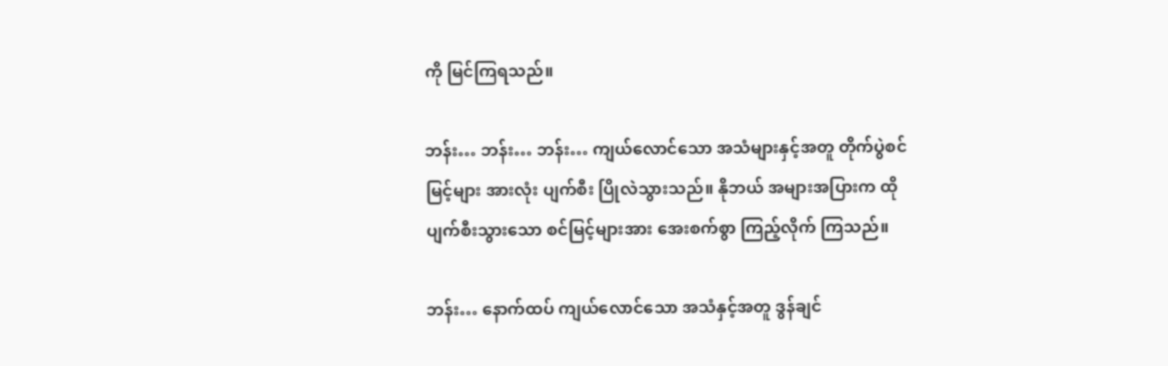ကို မြင်ကြရသည်။

ဘန်း… ဘန်း… ဘန်း… ကျယ်လောင်သော အသံများနှင့်အတူ တိုက်ပွဲစင်မြင့်များ အားလုံး ပျက်စီး ပြိုလဲသွားသည်။ နိုဘယ် အများအပြားက ထိုပျက်စီးသွားသော စင်မြင့်များအား အေးစက်စွာ ကြည့်လိုက် ကြသည်။

ဘန်း… နောက်ထပ် ကျယ်လောင်သော အသံနှင့်အတူ ဒွန်ချင်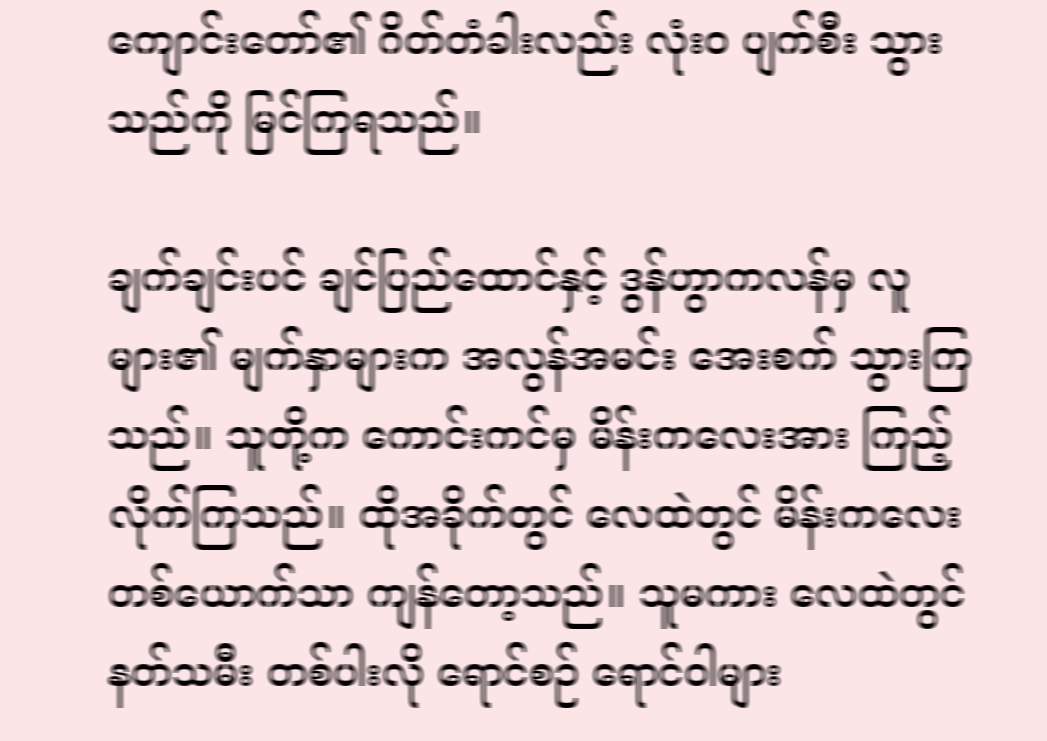ကျောင်းတော်၏ ဂိတ်တံခါးလည်း လုံးဝ ပျက်စီး သွားသည်ကို မြင်ကြရသည်။

ချက်ချင်းပင် ချင်ပြည်ထောင်နှင့် ဒွန်ဟွာကလန်မှ လူများ၏ မျက်နှာများက အလွန်အမင်း အေးစက် သွားကြသည်။ သူတို့က ကောင်းကင်မှ မိန်းကလေးအား ကြည့်လိုက်ကြသည်။ ထိုအခိုက်တွင် လေထဲတွင် မိန်းကလေး တစ်ယောက်သာ ကျန်တော့သည်။ သူမကား လေထဲတွင် နတ်သမီး တစ်ပါးလို ရောင်စဉ် ရောင်ဝါများ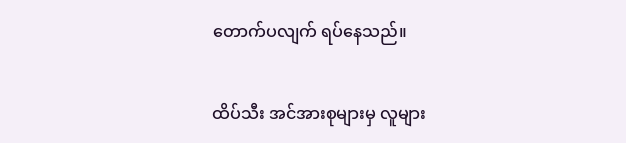တောက်ပလျက် ရပ်နေသည်။

ထိပ်သီး အင်အားစုများမှ လူများ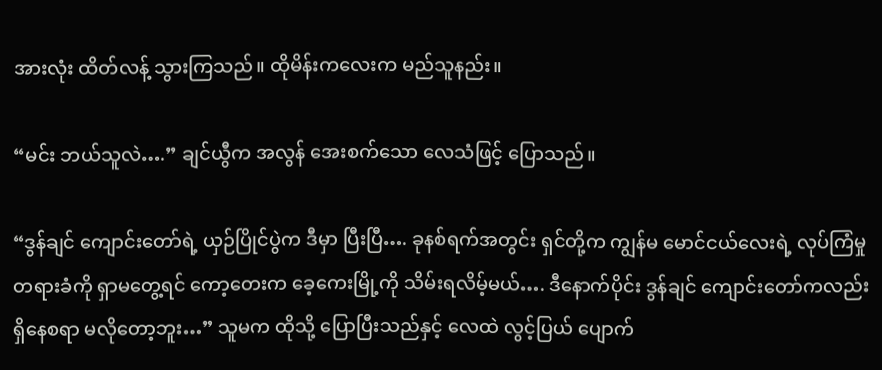အားလုံး ထိတ်လန့် သွားကြသည်။ ထိုမိန်းကလေးက မည်သူနည်း။

“မင်း ဘယ်သူလဲ….” ချင်ယွီက အလွန် အေးစက်သော လေသံဖြင့် ပြောသည်။

“ဒွန်ချင် ကျောင်းတော်ရဲ့ ယှဉ်ပြိုင်ပွဲက ဒီမှာ ပြီးပြီ…. ခုနစ်ရက်အတွင်း ရှင်တို့က ကျွန်မ မောင်ငယ်လေးရဲ့ လုပ်ကြံမှု တရားခံကို ရှာမတွေ့ရင် ကော့တေးက ခေ့ကေးမြို့ကို သိမ်းရလိမ့်မယ်…. ဒီနောက်ပိုင်း ဒွန်ချင် ကျောင်းတော်ကလည်း ရှိနေစရာ မလိုတော့ဘူး…” သူမက ထိုသို့ ပြောပြီးသည်နှင့် လေထဲ လွင့်ပြယ် ပျောက်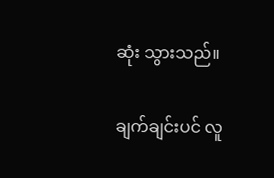ဆုံး သွားသည်။

ချက်ချင်းပင် လူ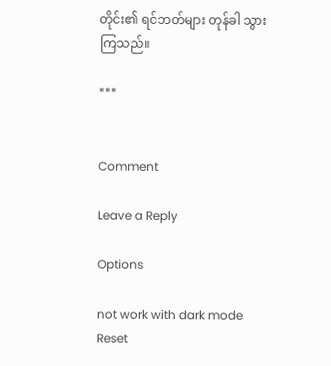တိုင်း၏ ရင်ဘတ်များ တုန်ခါ သွားကြသည်။

***


Comment

Leave a Reply

Options

not work with dark mode
Reset